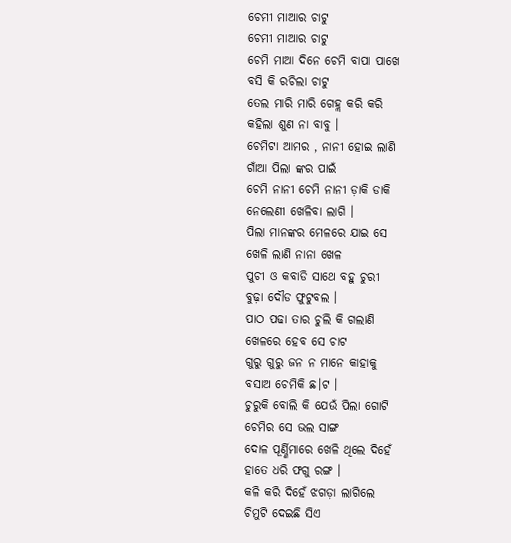ଚେମୀ ମାଆର ଚାଟୁ
ଚେମୀ ମାଆର ଚାଟୁ
ଚେମି ମାଆ ଦିନେ ଚେମି ବାପା ପାଖେ
ବସି କି ରଚିଲା ଚାଟୁ
ତେଲ ମାରି ମାରି ଗେହ୍ଲ କରି କରି
କହିଲା ଶୁଣ ନା ବାବୁ ।
ଚେମିଟା ଆମର , ନାନୀ ହୋଇ ଲାଣି
ଗାଁଆ ପିଲା ଙ୍କର ପାଇଁ
ଚେମି ନାନୀ ଚେମି ନାନୀ ଡ଼ାକି ଡାକି
ନେଲେଣୀ ଖେଳିବା ଲାଗି ।
ପିଲା ମାନଙ୍କର ମେଳରେ ଯାଇ ସେ
ଖେଳି ଲାଣି ନାନା ଖେଳ
ପୁଚୀ ଓ କବାଡି ସାଥେ ବହୁ ଚୁରୀ
ବୁଢ଼ା ଦୌଡ ଫୁଟୁବଲ ।
ପାଠ ପଢା ତାର ଚୁଲି କି ଗଲାଣି
ଖେଳରେ ହେବ ସେ ଚାଟ
ଗୁରୁ ଗୁରୁ ଜନ ନ ମାନେ କାହାକୁ
ବସାଅ ଚେମିକି ଛ।ଟ ।
ଚୁରୁକି ବୋଲି କି ଯେଉଁ ପିଲା ଗୋଟି
ଚେମିର ସେ ଭଲ ସାଙ୍ଗ
ଦୋଳ ପୂର୍ଣ୍ଣିମାରେ ଖେଳି ଥିଲେ ଦିହେଁ
ହାତେ ଧରି ଫଗୁ ରଙ୍ଗ ।
କଳି କରି ଦିହେଁ ଝଗଡ଼ା ଲାଗିଲେ
ଚିମୁଟି ଦେଇଛି ସିଏ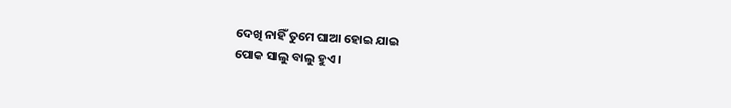ଦେଖି ନାହିଁ ତୁମେ ଘାଆ ହୋଇ ଯାଇ
ପୋକ ସାଲୁ ବାଲୁ ହୁଏ ।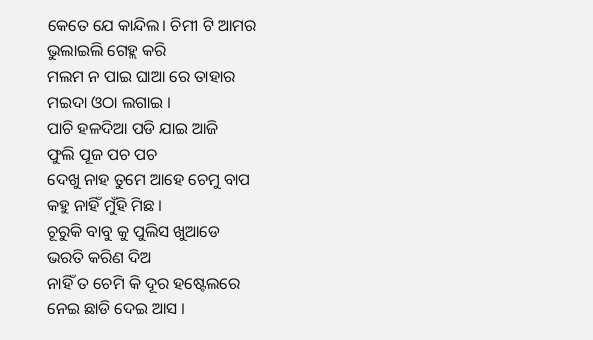କେତେ ଯେ କାନ୍ଦିଲ। ଚିମୀ ଟି ଆମର
ଭୁଲାଇଲି ଗେହ୍ଲ କରି
ମଲମ ନ ପାଇ ଘାଆ ରେ ତାହାର
ମଇଦା ଓଠା ଲଗାଇ ।
ପାଚି ହଳଦିଆ ପଡି ଯାଇ ଆଜି
ଫୁଲି ପୂଜ ପଚ ପଚ
ଦେଖୁ ନାହ ତୁମେ ଆହେ ଚେମୁ ବାପ
କହୁ ନାହିଁ ମୁଁହି ମିଛ ।
ଚୂରୁକି ବାବୁ କୁ ପୁଲିସ ଖୁଆଡେ
ଭରତି କରିଣ ଦିଅ
ନାହିଁ ତ ଚେମି କି ଦୂର ହଷ୍ଟେଲରେ
ନେଇ ଛାଡି ଦେଇ ଆସ ।